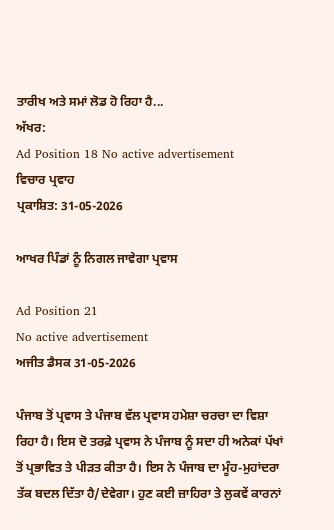ਤਾਰੀਖ ਅਤੇ ਸਮਾਂ ਲੋਡ ਹੋ ਰਿਹਾ ਹੈ...
ਅੱਖਰ:
Ad Position 18 No active advertisement
ਵਿਚਾਰ ਪ੍ਰਵਾਹ
ਪ੍ਰਕਾਸ਼ਿਤ: 31-05-2026

ਆਖਰ ਪਿੰਡਾਂ ਨੂੰ ਨਿਗਲ ਜਾਵੇਗਾ ਪ੍ਰਵਾਸ

Ad Position 21
No active advertisement
ਅਜੀਤ ਡੈਸਕ 31-05-2026

ਪੰਜਾਬ ਤੋਂ ਪ੍ਰਵਾਸ ਤੇ ਪੰਜਾਬ ਵੱਲ ਪ੍ਰਵਾਸ ਹਮੇਸ਼ਾ ਚਰਚਾ ਦਾ ਵਿਸ਼ਾ ਰਿਹਾ ਹੈ। ਇਸ ਦੋ ਤਰਫ਼ੇ ਪ੍ਰਵਾਸ ਨੇ ਪੰਜਾਬ ਨੂੰ ਸਦਾ ਹੀ ਅਨੇਕਾਂ ਪੱਖਾਂ ਤੋਂ ਪ੍ਰਭਾਵਿਤ ਤੇ ਪੀੜਤ ਕੀਤਾ ਹੈ। ਇਸ ਨੇ ਪੰਜਾਬ ਦਾ ਮੂੰਹ-ਮੁਹਾਂਦਰਾ ਤੱਕ ਬਦਲ ਦਿੱਤਾ ਹੈ/ਦੇਵੇਗਾ। ਹੁਣ ਕਈ ਜ਼ਾਹਿਰਾ ਤੇ ਲੁਕਵੇਂ ਕਾਰਨਾਂ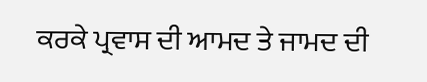ਕਰਕੇ ਪ੍ਰਵਾਸ ਦੀ ਆਮਦ ਤੇ ਜਾਮਦ ਦੀ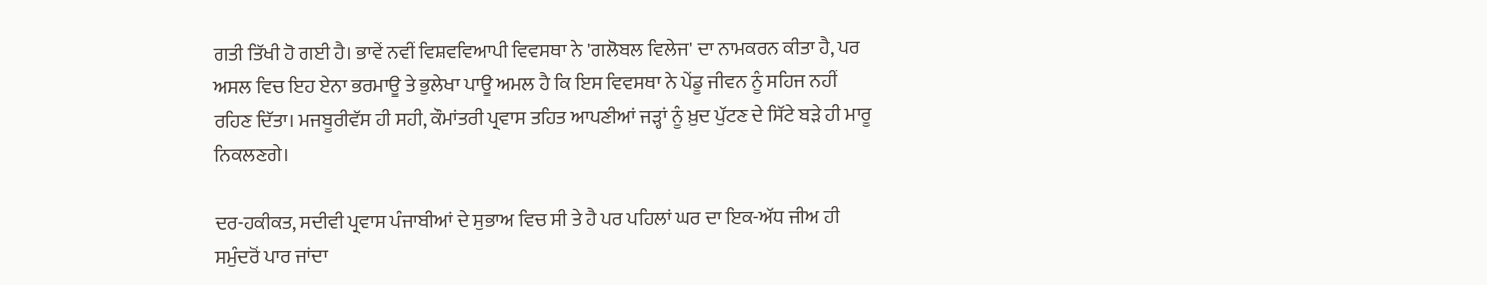ਗਤੀ ਤਿੱਖੀ ਹੋ ਗਈ ਹੈ। ਭਾਵੇਂ ਨਵੀਂ ਵਿਸ਼ਵਵਿਆਪੀ ਵਿਵਸਥਾ ਨੇ 'ਗਲੋਬਲ ਵਿਲੇਜ' ਦਾ ਨਾਮਕਰਨ ਕੀਤਾ ਹੈ, ਪਰ ਅਸਲ ਵਿਚ ਇਹ ਏਨਾ ਭਰਮਾਊ ਤੇ ਭੁਲੇਖਾ ਪਾਊ ਅਮਲ ਹੈ ਕਿ ਇਸ ਵਿਵਸਥਾ ਨੇ ਪੇਂਡੂ ਜੀਵਨ ਨੂੰ ਸਹਿਜ ਨਹੀਂ ਰਹਿਣ ਦਿੱਤਾ। ਮਜਬੂਰੀਵੱਸ ਹੀ ਸਹੀ, ਕੌਮਾਂਤਰੀ ਪ੍ਰਵਾਸ ਤਹਿਤ ਆਪਣੀਆਂ ਜੜ੍ਹਾਂ ਨੂੰ ਖ਼ੁਦ ਪੁੱਟਣ ਦੇ ਸਿੱਟੇ ਬੜੇ ਹੀ ਮਾਰੂ ਨਿਕਲਣਗੇ।

ਦਰ-ਹਕੀਕਤ, ਸਦੀਵੀ ਪ੍ਰਵਾਸ ਪੰਜਾਬੀਆਂ ਦੇ ਸੁਭਾਅ ਵਿਚ ਸੀ ਤੇ ਹੈ ਪਰ ਪਹਿਲਾਂ ਘਰ ਦਾ ਇਕ-ਅੱਧ ਜੀਅ ਹੀ ਸਮੁੰਦਰੋਂ ਪਾਰ ਜਾਂਦਾ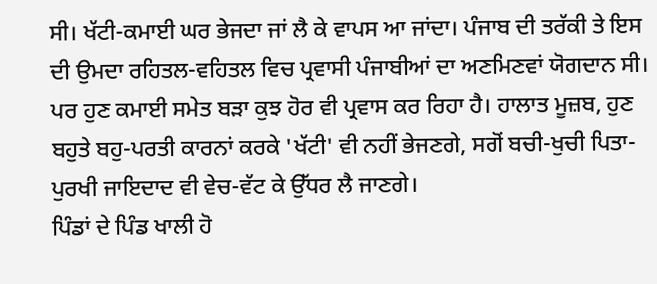ਸੀ। ਖੱਟੀ-ਕਮਾਈ ਘਰ ਭੇਜਦਾ ਜਾਂ ਲੈ ਕੇ ਵਾਪਸ ਆ ਜਾਂਦਾ। ਪੰਜਾਬ ਦੀ ਤਰੱਕੀ ਤੇ ਇਸ ਦੀ ਉਮਦਾ ਰਹਿਤਲ-ਵਹਿਤਲ ਵਿਚ ਪ੍ਰਵਾਸੀ ਪੰਜਾਬੀਆਂ ਦਾ ਅਣਮਿਣਵਾਂ ਯੋਗਦਾਨ ਸੀ। ਪਰ ਹੁਣ ਕਮਾਈ ਸਮੇਤ ਬੜਾ ਕੁਝ ਹੋਰ ਵੀ ਪ੍ਰਵਾਸ ਕਰ ਰਿਹਾ ਹੈ। ਹਾਲਾਤ ਮੂਜ਼ਬ, ਹੁਣ ਬਹੁਤੇ ਬਹੁ-ਪਰਤੀ ਕਾਰਨਾਂ ਕਰਕੇ 'ਖੱਟੀ' ਵੀ ਨਹੀਂ ਭੇਜਣਗੇ, ਸਗੋਂ ਬਚੀ-ਖੁਚੀ ਪਿਤਾ-ਪੁਰਖੀ ਜਾਇਦਾਦ ਵੀ ਵੇਚ-ਵੱਟ ਕੇ ਉੱਧਰ ਲੈ ਜਾਣਗੇ।
ਪਿੰਡਾਂ ਦੇ ਪਿੰਡ ਖਾਲੀ ਹੋ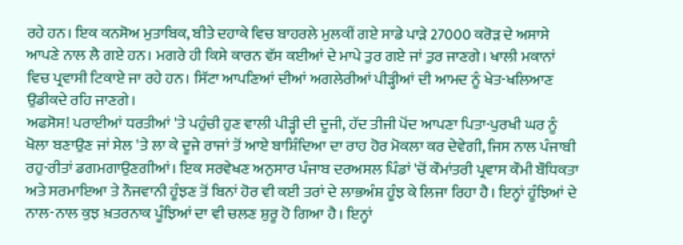ਰਹੇ ਹਨ। ਇਕ ਕਨਸੋਅ ਮੁਤਾਬਿਕ, ਬੀਤੇ ਦਹਾਕੇ ਵਿਚ ਬਾਹਰਲੇ ਮੁਲਕੀਂ ਗਏ ਸਾਡੇ ਪਾੜੇ 27000 ਕਰੋੜ ਦੇ ਅਸਾਸੇ ਆਪਣੇ ਨਾਲ ਲੈ ਗਏ ਹਨ। ਮਗਰੇ ਹੀ ਕਿਸੇ ਕਾਰਨ ਵੱਸ ਕਈਆਂ ਦੇ ਮਾਪੇ ਤੁਰ ਗਏ ਜਾਂ ਤੁਰ ਜਾਣਗੇ। ਖਾਲੀ ਮਕਾਨਾਂ ਵਿਚ ਪ੍ਰਵਾਸੀ ਟਿਕਾਏ ਜਾ ਰਹੇ ਹਨ। ਸਿੱਟਾ ਆਪਣਿਆਂ ਦੀਆਂ ਅਗਲੇਰੀਆਂ ਪੀੜ੍ਹੀਆਂ ਦੀ ਆਮਦ ਨੂੰ ਖੇਤ-ਖਲਿਆਣ ਉਡੀਕਦੇ ਰਹਿ ਜਾਣਗੇ।
ਅਫਸੋਸ! ਪਰਾਈਆਂ ਧਰਤੀਆਂ 'ਤੇ ਪਹੁੰਚੀ ਹੁਣ ਵਾਲੀ ਪੀੜ੍ਹੀ ਦੀ ਦੂਜੀ, ਹੱਦ ਤੀਜੀ ਪੋਂਦ ਆਪਣਾ ਪਿਤਾ-ਪੁਰਖੀ ਘਰ ਨੂੰ ਖੋਲਾ ਬਣਾਉਣ ਜਾਂ ਸੇਲ 'ਤੇ ਲਾ ਕੇ ਦੂਜੇ ਰਾਜਾਂ ਤੋਂ ਆਏ ਬਾਸ਼ਿੰਦਿਆ ਦਾ ਰਾਹ ਹੋਰ ਮੋਕਲਾ ਕਰ ਦੇਵੇਗੀ, ਜਿਸ ਨਾਲ ਪੰਜਾਬੀ ਰਹੁ-ਰੀਤਾਂ ਡਗਮਗਾਉਣਗੀਆਂ। ਇਕ ਸਰਵੇਖਣ ਅਨੁਸਾਰ ਪੰਜਾਬ ਦਰਅਸਲ ਪਿੰਡਾਂ 'ਚੋਂ ਕੌਮਾਂਤਰੀ ਪ੍ਰਵਾਸ ਕੌਮੀ ਬੌਧਿਕਤਾ ਅਤੇ ਸਰਮਾਇਆ ਤੇ ਨੌਜਵਾਨੀ ਹੂੰਝਣ ਤੋਂ ਬਿਨਾਂ ਹੋਰ ਵੀ ਕਈ ਤਰਾਂ ਦੇ ਲਾਭਅੰਸ਼ ਹੂੰਝ ਕੇ ਲਿਜਾ ਰਿਹਾ ਹੈ। ਇਨ੍ਹਾਂ ਹੂੰਝਿਆਂ ਦੇ ਨਾਲ-ਨਾਲ ਕੁਝ ਖ਼ਤਰਨਾਕ ਪੂੰਝਿਆਂ ਦਾ ਵੀ ਚਲਣ ਸ਼ੁਰੂ ਹੋ ਗਿਆ ਹੈ। ਇਨ੍ਹਾਂ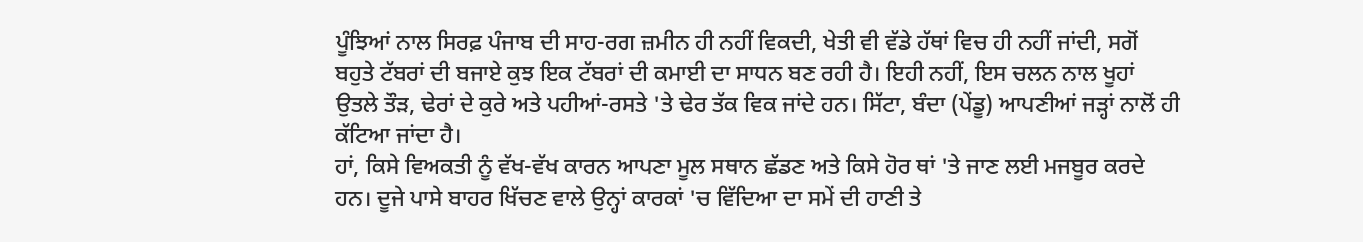ਪੂੰਝਿਆਂ ਨਾਲ ਸਿਰਫ਼ ਪੰਜਾਬ ਦੀ ਸਾਹ-ਰਗ ਜ਼ਮੀਨ ਹੀ ਨਹੀਂ ਵਿਕਦੀ, ਖੇਤੀ ਵੀ ਵੱਡੇ ਹੱਥਾਂ ਵਿਚ ਹੀ ਨਹੀਂ ਜਾਂਦੀ, ਸਗੋਂ ਬਹੁਤੇ ਟੱਬਰਾਂ ਦੀ ਬਜਾਏ ਕੁਝ ਇਕ ਟੱਬਰਾਂ ਦੀ ਕਮਾਈ ਦਾ ਸਾਧਨ ਬਣ ਰਹੀ ਹੈ। ਇਹੀ ਨਹੀਂ, ਇਸ ਚਲਨ ਨਾਲ ਖੂਹਾਂ ਉਤਲੇ ਤੌੜ, ਢੇਰਾਂ ਦੇ ਕੁਰੇ ਅਤੇ ਪਹੀਆਂ-ਰਸਤੇ 'ਤੇ ਢੇਰ ਤੱਕ ਵਿਕ ਜਾਂਦੇ ਹਨ। ਸਿੱਟਾ, ਬੰਦਾ (ਪੇਂਡੂ) ਆਪਣੀਆਂ ਜੜ੍ਹਾਂ ਨਾਲੋਂ ਹੀ ਕੱਟਿਆ ਜਾਂਦਾ ਹੈ।
ਹਾਂ, ਕਿਸੇ ਵਿਅਕਤੀ ਨੂੰ ਵੱਖ-ਵੱਖ ਕਾਰਨ ਆਪਣਾ ਮੂਲ ਸਥਾਨ ਛੱਡਣ ਅਤੇ ਕਿਸੇ ਹੋਰ ਥਾਂ 'ਤੇ ਜਾਣ ਲਈ ਮਜਬੂਰ ਕਰਦੇ ਹਨ। ਦੂਜੇ ਪਾਸੇ ਬਾਹਰ ਖਿੱਚਣ ਵਾਲੇ ਉਨ੍ਹਾਂ ਕਾਰਕਾਂ 'ਚ ਵਿੱਦਿਆ ਦਾ ਸਮੇਂ ਦੀ ਹਾਣੀ ਤੇ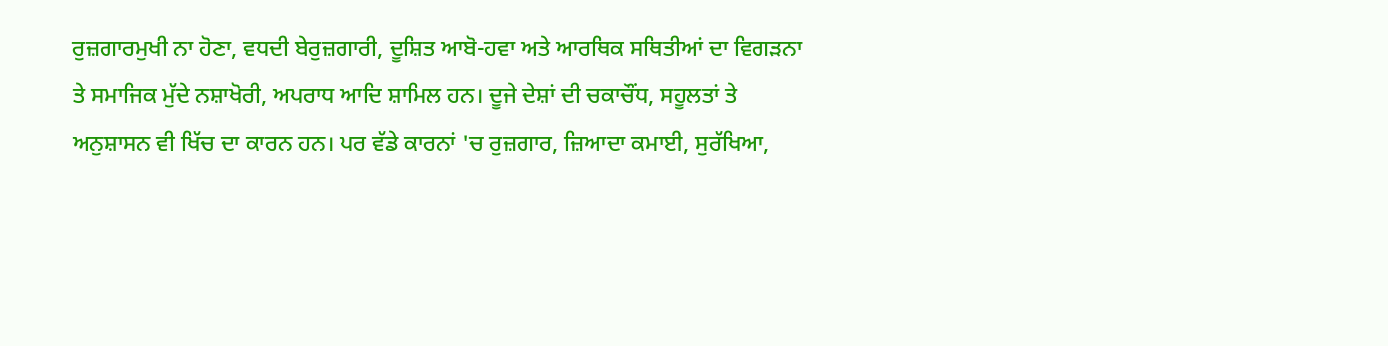ਰੁਜ਼ਗਾਰਮੁਖੀ ਨਾ ਹੋਣਾ, ਵਧਦੀ ਬੇਰੁਜ਼ਗਾਰੀ, ਦੂਸ਼ਿਤ ਆਬੋ-ਹਵਾ ਅਤੇ ਆਰਥਿਕ ਸਥਿਤੀਆਂ ਦਾ ਵਿਗੜਨਾ ਤੇ ਸਮਾਜਿਕ ਮੁੱਦੇ ਨਸ਼ਾਖੋਰੀ, ਅਪਰਾਧ ਆਦਿ ਸ਼ਾਮਿਲ ਹਨ। ਦੂਜੇ ਦੇਸ਼ਾਂ ਦੀ ਚਕਾਚੌਂਧ, ਸਹੂਲਤਾਂ ਤੇ ਅਨੁਸ਼ਾਸਨ ਵੀ ਖਿੱਚ ਦਾ ਕਾਰਨ ਹਨ। ਪਰ ਵੱਡੇ ਕਾਰਨਾਂ 'ਚ ਰੁਜ਼ਗਾਰ, ਜ਼ਿਆਦਾ ਕਮਾਈ, ਸੁਰੱਖਿਆ,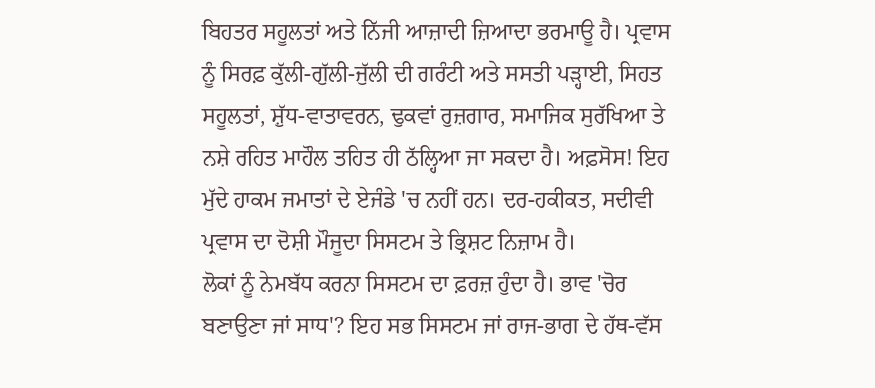ਬਿਹਤਰ ਸਹੂਲਤਾਂ ਅਤੇ ਨਿੱਜੀ ਆਜ਼ਾਦੀ ਜ਼ਿਆਦਾ ਭਰਮਾਊ ਹੈ। ਪ੍ਰਵਾਸ ਨੂੰ ਸਿਰਫ਼ ਕੁੱਲੀ-ਗੁੱਲੀ-ਜੁੱਲੀ ਦੀ ਗਰੰਟੀ ਅਤੇ ਸਸਤੀ ਪੜ੍ਹਾਈ, ਸਿਹਤ ਸਹੂਲਤਾਂ, ਸ਼ੁੱਧ-ਵਾਤਾਵਰਨ, ਢੁਕਵਾਂ ਰੁਜ਼ਗਾਰ, ਸਮਾਜਿਕ ਸੁਰੱਖਿਆ ਤੇ ਨਸ਼ੇ ਰਹਿਤ ਮਾਹੌਲ ਤਹਿਤ ਹੀ ਠੱਲ੍ਹਿਆ ਜਾ ਸਕਦਾ ਹੈ। ਅਫ਼ਸੋਸ! ਇਹ ਮੁੱਦੇ ਹਾਕਮ ਜਮਾਤਾਂ ਦੇ ਏਜੰਡੇ 'ਚ ਨਹੀਂ ਹਨ। ਦਰ-ਹਕੀਕਤ, ਸਦੀਵੀ ਪ੍ਰਵਾਸ ਦਾ ਦੋਸ਼ੀ ਮੌਜੂਦਾ ਸਿਸਟਮ ਤੇ ਭ੍ਰਿਸ਼ਟ ਨਿਜ਼ਾਮ ਹੈ।
ਲੋਕਾਂ ਨੂੰ ਨੇਮਬੱਧ ਕਰਨਾ ਸਿਸਟਮ ਦਾ ਫ਼ਰਜ਼ ਹੁੰਦਾ ਹੈ। ਭਾਵ 'ਚੋਰ ਬਣਾਉਣਾ ਜਾਂ ਸਾਧ'? ਇਹ ਸਭ ਸਿਸਟਮ ਜਾਂ ਰਾਜ-ਭਾਗ ਦੇ ਹੱਥ-ਵੱਸ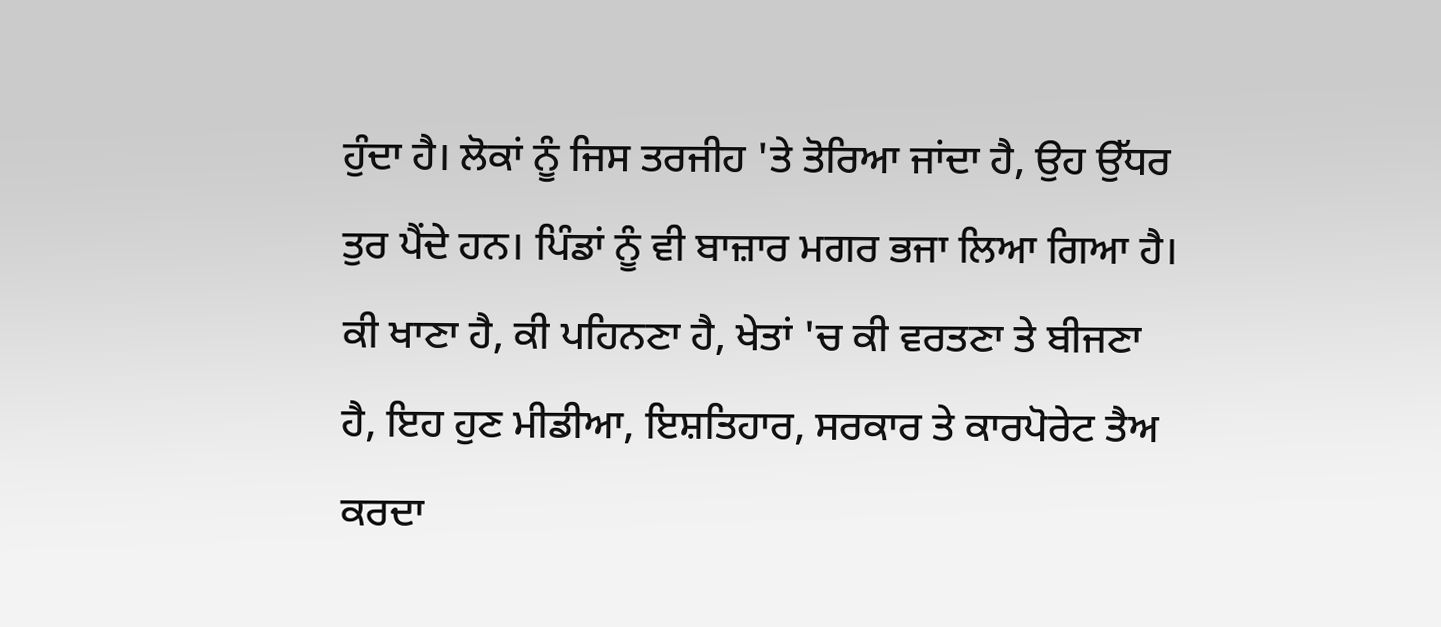ਹੁੰਦਾ ਹੈ। ਲੋਕਾਂ ਨੂੰ ਜਿਸ ਤਰਜੀਹ 'ਤੇ ਤੋਰਿਆ ਜਾਂਦਾ ਹੈ, ਉਹ ਉੱਧਰ ਤੁਰ ਪੈਂਦੇ ਹਨ। ਪਿੰਡਾਂ ਨੂੰ ਵੀ ਬਾਜ਼ਾਰ ਮਗਰ ਭਜਾ ਲਿਆ ਗਿਆ ਹੈ। ਕੀ ਖਾਣਾ ਹੈ, ਕੀ ਪਹਿਨਣਾ ਹੈ, ਖੇਤਾਂ 'ਚ ਕੀ ਵਰਤਣਾ ਤੇ ਬੀਜਣਾ ਹੈ, ਇਹ ਹੁਣ ਮੀਡੀਆ, ਇਸ਼ਤਿਹਾਰ, ਸਰਕਾਰ ਤੇ ਕਾਰਪੋਰੇਟ ਤੈਅ ਕਰਦਾ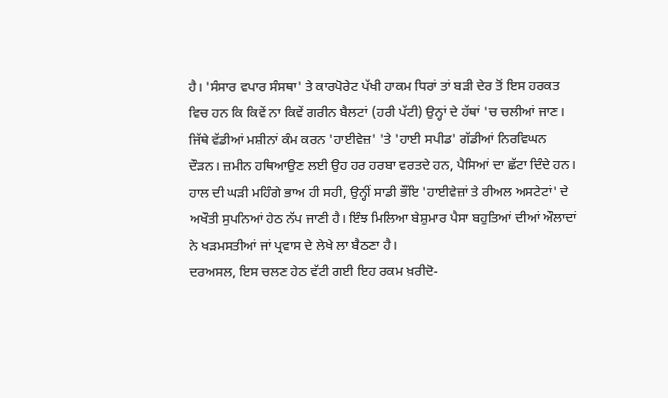ਹੈ। 'ਸੰਸਾਰ ਵਪਾਰ ਸੰਸਥਾ' ਤੇ ਕਾਰਪੋਰੇਟ ਪੱਖੀ ਹਾਕਮ ਧਿਰਾਂ ਤਾਂ ਬੜੀ ਦੇਰ ਤੋਂ ਇਸ ਹਰਕਤ ਵਿਚ ਹਨ ਕਿ ਕਿਵੇਂ ਨਾ ਕਿਵੇਂ ਗਰੀਨ ਬੈਲਟਾਂ (ਹਰੀ ਪੱਟੀ) ਉਨ੍ਹਾਂ ਦੇ ਹੱਥਾਂ 'ਚ ਚਲੀਆਂ ਜਾਣ। ਜਿੱਥੇ ਵੱਡੀਆਂ ਮਸ਼ੀਨਾਂ ਕੰਮ ਕਰਨ 'ਹਾਈਵੇਜ਼' 'ਤੇ 'ਹਾਈ ਸਪੀਡ' ਗੱਡੀਆਂ ਨਿਰਵਿਘਨ ਦੌੜਨ। ਜ਼ਮੀਨ ਹਥਿਆਉਣ ਲਈ ਉਹ ਹਰ ਹਰਬਾ ਵਰਤਦੇ ਹਨ, ਪੈਸਿਆਂ ਦਾ ਛੱਟਾ ਦਿੰਦੇ ਹਨ।
ਹਾਲ ਦੀ ਘੜੀ ਮਹਿੰਗੇ ਭਾਅ ਹੀ ਸਹੀ, ਉਨ੍ਹੀਂ ਸਾਡੀ ਭੌਂਇ 'ਹਾਈਵੇਜ਼ਾਂ ਤੇ ਰੀਅਲ ਅਸਟੇਟਾਂ' ਦੇ ਅਖੌਤੀ ਸੁਪਨਿਆਂ ਹੇਠ ਨੱਪ ਜਾਣੀ ਹੈ। ਇੰਝ ਮਿਲਿਆ ਬੇਸ਼ੁਮਾਰ ਪੈਸਾ ਬਹੁਤਿਆਂ ਦੀਆਂ ਔਲਾਦਾਂ ਨੇ ਖੜਮਸਤੀਆਂ ਜਾਂ ਪ੍ਰਵਾਸ ਦੇ ਲੇਖੇ ਲਾ ਬੈਠਣਾ ਹੈ।
ਦਰਅਸਲ, ਇਸ ਚਲਣ ਹੇਠ ਵੱਟੀ ਗਈ ਇਹ ਰਕਮ ਖ਼ਰੀਦੋ-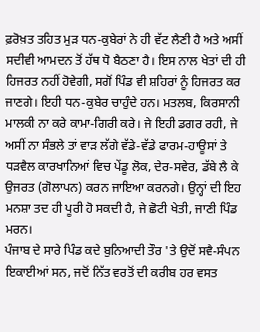ਫ਼ਰੋਖ਼ਤ ਤਹਿਤ ਮੁੜ ਧਨ-ਕੁਬੇਰਾਂ ਨੇ ਹੀ ਵੱਟ ਲੈਣੀ ਹੈ ਅਤੇ ਅਸੀਂ ਸਦੀਵੀ ਆਮਦਨ ਤੋਂ ਹੱਥ ਧੋ ਬੈਠਣਾ ਹੈ। ਇਸ ਨਾਲ ਖੇਤਾਂ ਦੀ ਹੀ ਹਿਜਰਤ ਨਹੀਂ ਹੋਵੇਗੀ, ਸਗੋਂ ਪਿੰਡ ਵੀ ਸ਼ਹਿਰਾਂ ਨੂੰ ਹਿਜਰਤ ਕਰ ਜਾਣਗੇ। ਇਹੀ ਧਨ-ਕੁਬੇਰ ਚਾਹੁੰਦੇ ਹਨ। ਮਤਲਬ, ਕਿਰਸਾਨੀ ਮਾਲਕੀ ਨਾ ਕਰੇ ਕਾਮਾ-ਗਿਰੀ ਕਰੇ। ਜੇ ਇਹੀ ਡਗਰ ਰਹੀ, ਜੇ ਅਸੀਂ ਨਾ ਸੰਭਲੇ ਤਾਂ ਵਾੜ ਲੱਗੇ ਵੱਡੇ-ਵੱਡੇ ਫਾਰਮ-ਹਾਊਸਾਂ ਤੇ ਧੜਵੈਲ ਕਾਰਖਾਨਿਆਂ ਵਿਚ ਪੇਂਡੂ ਲੋਕ, ਦੇਰ-ਸਵੇਰ, ਡੱਬੇ ਲੈ ਕੇ ਉਜਰਤ (ਗੋਲਾਪਨ) ਕਰਨ ਜਾਇਆ ਕਰਨਗੇ। ਉਨ੍ਹਾਂ ਦੀ ਇਹ ਮਨਸ਼ਾ ਤਦ ਹੀ ਪੂਰੀ ਹੋ ਸਕਦੀ ਹੈ, ਜੇ ਛੋਟੀ ਖੇਤੀ, ਜਾਣੀ ਪਿੰਡ ਮਰਨ।
ਪੰਜਾਬ ਦੇ ਸਾਰੇ ਪਿੰਡ ਕਦੇ ਬੁਨਿਆਦੀ ਤੌਰ 'ਤੇ ਉਦੋਂ ਸਵੈ-ਸੰਪਨ ਇਕਾਈਆਂ ਸਨ, ਜਦੋਂ ਨਿੱਤ ਵਰਤੋਂ ਦੀ ਕਰੀਬ ਹਰ ਵਸਤ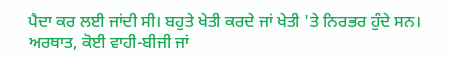ਪੈਦਾ ਕਰ ਲਈ ਜਾਂਦੀ ਸੀ। ਬਹੁਤੇ ਖੇਤੀ ਕਰਦੇ ਜਾਂ ਖੇਤੀ 'ਤੇ ਨਿਰਭਰ ਹੁੰਦੇ ਸਨ। ਅਰਥਾਤ, ਕੋਈ ਵਾਹੀ-ਬੀਜੀ ਜਾਂ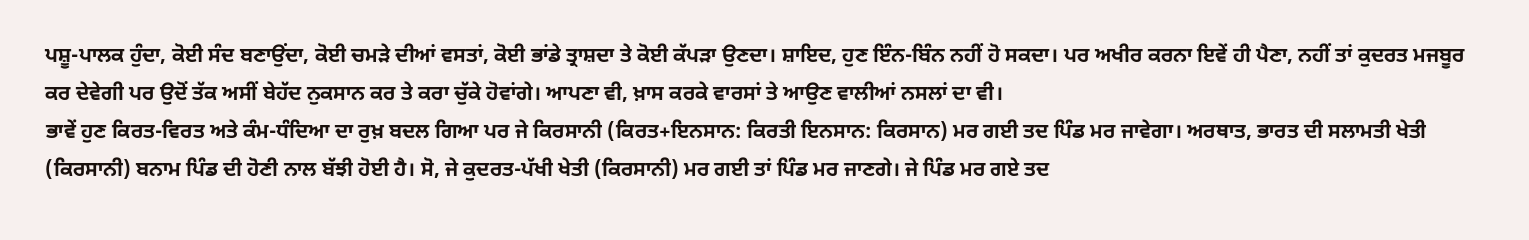ਪਸ਼ੂ-ਪਾਲਕ ਹੁੰਦਾ, ਕੋਈ ਸੰਦ ਬਣਾਉਂਦਾ, ਕੋਈ ਚਮੜੇ ਦੀਆਂ ਵਸਤਾਂ, ਕੋਈ ਭਾਂਡੇ ਤ੍ਰਾਸ਼ਦਾ ਤੇ ਕੋਈ ਕੱਪੜਾ ਉਣਦਾ। ਸ਼ਾਇਦ, ਹੁਣ ਇੰਨ-ਬਿੰਨ ਨਹੀਂ ਹੋ ਸਕਦਾ। ਪਰ ਅਖੀਰ ਕਰਨਾ ਇਵੇਂ ਹੀ ਪੈਣਾ, ਨਹੀਂ ਤਾਂ ਕੁਦਰਤ ਮਜਬੂਰ ਕਰ ਦੇਵੇਗੀ ਪਰ ਉਦੋਂ ਤੱਕ ਅਸੀਂ ਬੇਹੱਦ ਨੁਕਸਾਨ ਕਰ ਤੇ ਕਰਾ ਚੁੱਕੇ ਹੋਵਾਂਗੇ। ਆਪਣਾ ਵੀ, ਖ਼ਾਸ ਕਰਕੇ ਵਾਰਸਾਂ ਤੇ ਆਉਣ ਵਾਲੀਆਂ ਨਸਲਾਂ ਦਾ ਵੀ।
ਭਾਵੇਂ ਹੁਣ ਕਿਰਤ-ਵਿਰਤ ਅਤੇ ਕੰਮ-ਧੰਦਿਆ ਦਾ ਰੁਖ਼ ਬਦਲ ਗਿਆ ਪਰ ਜੇ ਕਿਰਸਾਨੀ (ਕਿਰਤ+ਇਨਸਾਨ: ਕਿਰਤੀ ਇਨਸਾਨ: ਕਿਰਸਾਨ) ਮਰ ਗਈ ਤਦ ਪਿੰਡ ਮਰ ਜਾਵੇਗਾ। ਅਰਥਾਤ, ਭਾਰਤ ਦੀ ਸਲਾਮਤੀ ਖੇਤੀ (ਕਿਰਸਾਨੀ) ਬਨਾਮ ਪਿੰਡ ਦੀ ਹੋਣੀ ਨਾਲ ਬੱਝੀ ਹੋਈ ਹੈ। ਸੋ, ਜੇ ਕੁਦਰਤ-ਪੱਖੀ ਖੇਤੀ (ਕਿਰਸਾਨੀ) ਮਰ ਗਈ ਤਾਂ ਪਿੰਡ ਮਰ ਜਾਣਗੇ। ਜੇ ਪਿੰਡ ਮਰ ਗਏ ਤਦ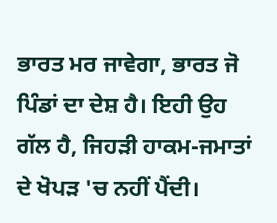ਭਾਰਤ ਮਰ ਜਾਵੇਗਾ, ਭਾਰਤ ਜੋ ਪਿੰਡਾਂ ਦਾ ਦੇਸ਼ ਹੈ। ਇਹੀ ਉਹ ਗੱਲ ਹੈ, ਜਿਹੜੀ ਹਾਕਮ-ਜਮਾਤਾਂ ਦੇ ਖੋਪੜ 'ਚ ਨਹੀਂ ਪੈਂਦੀ।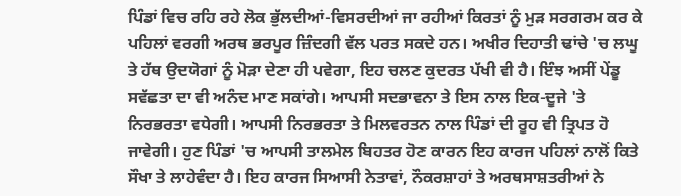ਪਿੰਡਾਂ ਵਿਚ ਰਹਿ ਰਹੇ ਲੋਕ ਭੁੱਲਦੀਆਂ-ਵਿਸਰਦੀਆਂ ਜਾ ਰਹੀਆਂ ਕਿਰਤਾਂ ਨੂੰ ਮੁੜ ਸਰਗਰਮ ਕਰ ਕੇ ਪਹਿਲਾਂ ਵਰਗੀ ਅਰਥ ਭਰਪੂਰ ਜ਼ਿੰਦਗੀ ਵੱਲ ਪਰਤ ਸਕਦੇ ਹਨ। ਅਖੀਰ ਦਿਹਾਤੀ ਢਾਂਚੇ 'ਚ ਲਘੂ ਤੇ ਹੱਥ ਉਦਯੋਗਾਂ ਨੂੰ ਮੋੜਾ ਦੇਣਾ ਹੀ ਪਵੇਗਾ, ਇਹ ਚਲਣ ਕੁਦਰਤ ਪੱਖੀ ਵੀ ਹੈ। ਇੰਝ ਅਸੀਂ ਪੇਂਡੂ ਸਵੱਛਤਾ ਦਾ ਵੀ ਅਨੰਦ ਮਾਣ ਸਕਾਂਗੇ। ਆਪਸੀ ਸਦਭਾਵਨਾ ਤੇ ਇਸ ਨਾਲ ਇਕ-ਦੂਜੇ 'ਤੇ ਨਿਰਭਰਤਾ ਵਧੇਗੀ। ਆਪਸੀ ਨਿਰਭਰਤਾ ਤੇ ਮਿਲਵਰਤਨ ਨਾਲ ਪਿੰਡਾਂ ਦੀ ਰੂਹ ਵੀ ਤ੍ਰਿਪਤ ਹੋ ਜਾਵੇਗੀ। ਹੁਣ ਪਿੰਡਾਂ 'ਚ ਆਪਸੀ ਤਾਲਮੇਲ ਬਿਹਤਰ ਹੋਣ ਕਾਰਨ ਇਹ ਕਾਰਜ ਪਹਿਲਾਂ ਨਾਲੋਂ ਕਿਤੇ ਸੌਖਾ ਤੇ ਲਾਹੇਵੰਦਾ ਹੈ। ਇਹ ਕਾਰਜ ਸਿਆਸੀ ਨੇਤਾਵਾਂ, ਨੌਕਰਸ਼ਾਹਾਂ ਤੇ ਅਰਥਸਾਸ਼ਤਰੀਆਂ ਨੇ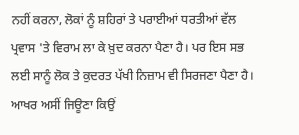ਨਹੀਂ ਕਰਨਾ, ਲੋਕਾਂ ਨੂੰ ਸ਼ਹਿਰਾਂ ਤੇ ਪਰਾਈਆਂ ਧਰਤੀਆਂ ਵੱਲ ਪ੍ਰਵਾਸ 'ਤੇ ਵਿਰਾਮ ਲਾ ਕੇ ਖ਼ੁਦ ਕਰਨਾ ਪੈਣਾ ਹੈ। ਪਰ ਇਸ ਸਭ ਲਈ ਸਾਨੂੰ ਲੋਕ ਤੇ ਕੁਦਰਤ ਪੱਖੀ ਨਿਜ਼ਾਮ ਵੀ ਸਿਰਜਣਾ ਪੈਣਾ ਹੈ। ਆਖਰ ਅਸੀਂ ਜਿਊਣਾ ਕਿਉਂ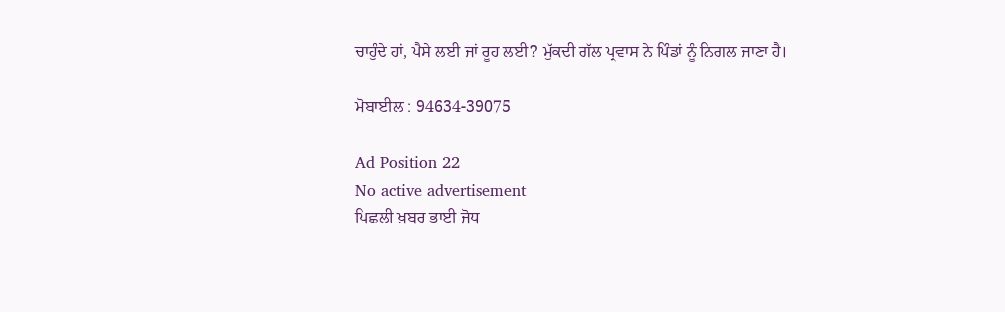ਚਾਹੁੰਦੇ ਹਾਂ, ਪੈਸੇ ਲਈ ਜਾਂ ਰੂਹ ਲਈ? ਮੁੱਕਦੀ ਗੱਲ ਪ੍ਰਵਾਸ ਨੇ ਪਿੰਡਾਂ ਨੂੰ ਨਿਗਲ ਜਾਣਾ ਹੈ।

ਮੋਬਾਈਲ : 94634-39075

Ad Position 22
No active advertisement
ਪਿਛਲੀ ਖ਼ਬਰ ਭਾਈ ਜੋਧ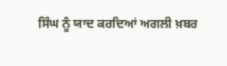ਸਿੰਘ ਨੂੰ ਯਾਦ ਕਰਦਿਆਂ ਅਗਲੀ ਖ਼ਬਰ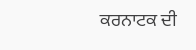ਕਰਨਾਟਕ ਦੀ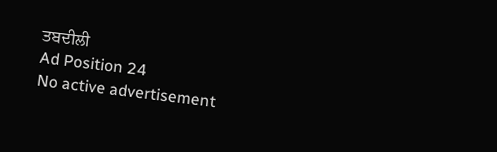ਤਬਦੀਲੀ
Ad Position 24
No active advertisement